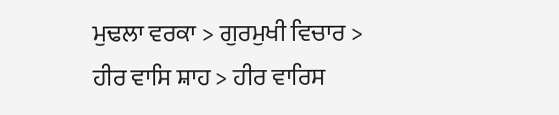ਮੁਢਲਾ ਵਰਕਾ > ਗੁਰਮੁਖੀ ਵਿਚਾਰ > ਹੀਰ ਵਾਸਿ ਸ਼ਾਹ > ਹੀਰ ਵਾਰਿਸ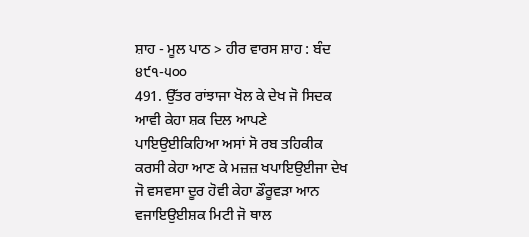ਸ਼ਾਹ - ਮੂਲ ਪਾਠ > ਹੀਰ ਵਾਰਸ ਸ਼ਾਹ : ਬੰਦ ੪੯੧-੫੦੦
491. ਉੱਤਰ ਰਾਂਝਾਜਾ ਖੋਲ ਕੇ ਦੇਖ ਜੋ ਸਿਦਕ ਆਵੀ ਕੇਹਾ ਸ਼ਕ ਦਿਲ ਆਪਣੇ ਪਾਇਉਈਕਿਹਿਆ ਅਸਾਂ ਸੋ ਰਬ ਤਹਿਕੀਕ ਕਰਸੀ ਕੇਹਾ ਆਣ ਕੇ ਮਜ਼ਜ਼ ਖਪਾਇਉਈਜਾ ਦੇਖ ਜੋ ਵਸਵਸਾ ਦੂਰ ਹੋਵੀ ਕੇਹਾ ਡੌਰੂਵੜਾ ਆਨ ਵਜਾਇਉਈਸ਼ਕ ਮਿਟੀ ਜੋ ਥਾਲ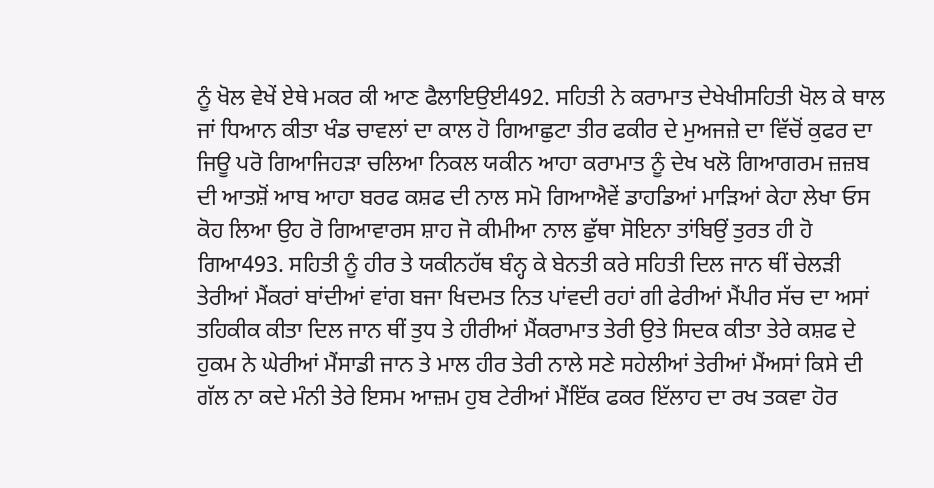ਨੂੰ ਖੋਲ ਵੇਖੇਂ ਏਥੇ ਮਕਰ ਕੀ ਆਣ ਫੈਲਾਇਉਈ492. ਸਹਿਤੀ ਨੇ ਕਰਾਮਾਤ ਦੇਖੇਖੀਸਹਿਤੀ ਖੋਲ ਕੇ ਥਾਲ ਜਾਂ ਧਿਆਨ ਕੀਤਾ ਖੰਡ ਚਾਵਲਾਂ ਦਾ ਕਾਲ ਹੋ ਗਿਆਛੁਟਾ ਤੀਰ ਫਕੀਰ ਦੇ ਮੁਅਜਜ਼ੇ ਦਾ ਵਿੱਚੋਂ ਕੁਫਰ ਦਾ ਜਿਊ ਪਰੋ ਗਿਆਜਿਹੜਾ ਚਲਿਆ ਨਿਕਲ ਯਕੀਨ ਆਹਾ ਕਰਾਮਾਤ ਨੂੰ ਦੇਖ ਖਲੋ ਗਿਆਗਰਮ ਜ਼ਜ਼ਬ ਦੀ ਆਤਸ਼ੋਂ ਆਬ ਆਹਾ ਬਰਫ ਕਸ਼ਫ ਦੀ ਨਾਲ ਸਮੋ ਗਿਆਐਵੇਂ ਡਾਹਡਿਆਂ ਮਾੜਿਆਂ ਕੇਹਾ ਲੇਖਾ ਓਸ ਕੋਹ ਲਿਆ ਉਹ ਰੋ ਗਿਆਵਾਰਸ ਸ਼ਾਹ ਜੋ ਕੀਮੀਆ ਨਾਲ ਛੁੱਥਾ ਸੋਇਨਾ ਤਾਂਬਿਉਂ ਤੁਰਤ ਹੀ ਹੋ ਗਿਆ493. ਸਹਿਤੀ ਨੂੰ ਹੀਰ ਤੇ ਯਕੀਨਹੱਥ ਬੰਨ੍ਹ ਕੇ ਬੇਨਤੀ ਕਰੇ ਸਹਿਤੀ ਦਿਲ ਜਾਨ ਥੀਂ ਚੇਲੜੀ ਤੇਰੀਆਂ ਮੈਂਕਰਾਂ ਬਾਂਦੀਆਂ ਵਾਂਗ ਬਜਾ ਖਿਦਮਤ ਨਿਤ ਪਾਂਵਦੀ ਰਹਾਂ ਗੀ ਫੇਰੀਆਂ ਮੈਂਪੀਰ ਸੱਚ ਦਾ ਅਸਾਂ ਤਹਿਕੀਕ ਕੀਤਾ ਦਿਲ ਜਾਨ ਥੀਂ ਤੁਧ ਤੇ ਹੀਰੀਆਂ ਮੈਂਕਰਾਮਾਤ ਤੇਰੀ ਉਤੇ ਸਿਦਕ ਕੀਤਾ ਤੇਰੇ ਕਸ਼ਫ ਦੇ ਹੁਕਮ ਨੇ ਘੇਰੀਆਂ ਮੈਂਸਾਡੀ ਜਾਨ ਤੇ ਮਾਲ ਹੀਰ ਤੇਰੀ ਨਾਲੇ ਸਣੇ ਸਹੇਲੀਆਂ ਤੇਰੀਆਂ ਮੈਂਅਸਾਂ ਕਿਸੇ ਦੀ ਗੱਲ ਨਾ ਕਦੇ ਮੰਨੀ ਤੇਰੇ ਇਸਮ ਆਜ਼ਮ ਹੁਬ ਟੇਰੀਆਂ ਮੈਂਇੱਕ ਫਕਰ ਇੱਲਾਹ ਦਾ ਰਖ ਤਕਵਾ ਹੋਰ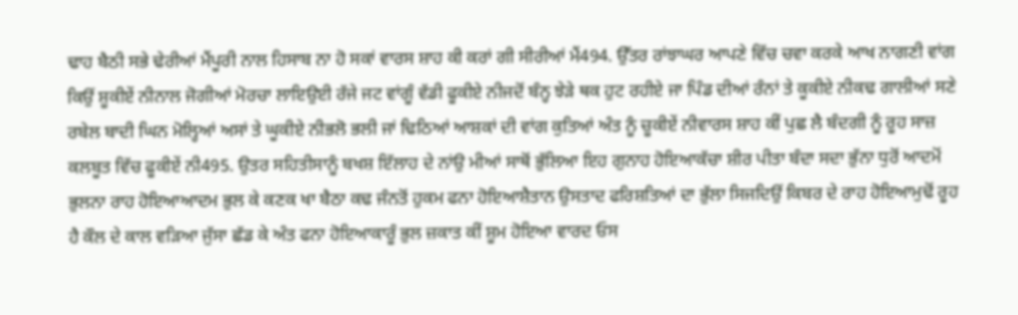ਢਾਹ ਬੈਠੀ ਸਭੇ ਢੇਰੀਆਂ ਮੈਂਪੂਰੀ ਨਾਲ ਹਿਸਾਬ ਨਾ ਹੋ ਸਕਾਂ ਵਾਰਸ ਸ਼ਾਹ ਕੀ ਕਰਾਂ ਗੀ ਸੀਰੀਆਂ ਮੈਂ494. ਉੱਤਰ ਰਾਂਝਾਘਰ ਆਪਣੇ ਵਿੱਚ ਚਵਾ ਕਰਕੇ ਆਖ ਨਾਗਣੀ ਵਾਂਗ ਕਿਉਂ ਸ਼ੂਕੀਏਂ ਨੀਨਾਲ ਜੋਗੀਆਂ ਮੋਰਚਾ ਲਾਇਉਈ ਰੱਜੇ ਜਟ ਵਾਂਗੂੰ ਵੱਡੀ ਫੂਕੀਏ ਨੀਜਦੋਂ ਬੰਨ੍ਹ ਝੇੜੇ ਥਕ ਹੁਟ ਰਹੀਏ ਜਾ ਪਿੰਡ ਦੀਆਂ ਰੰਨਾਂ ਤੇ ਕੂਕੀਏ ਨੀਕਢ ਗਾਲੀਆਂ ਸਣੇ ਰਬੇਲ ਬਾਦੀ ਘਿਨ ਮੋਲ੍ਹਿਆਂ ਅਸਾਂ ਤੇ ਘੂਕੀਏ ਨੀਭਲੋ ਭਲੀ ਜਾਂ ਢਿਠਿਆਂ ਆਸ਼ਕਾਂ ਦੀ ਵਾਂਗ ਕੁਤਿਆਂ ਅੰਤ ਨੂੰ ਚੂਕੀਏਂ ਨੀਵਾਰਸ ਸ਼ਾਹ ਕੀਂ ਪੁਛ ਲੈ ਬੰਦਗੀ ਨੂੰ ਰੂਹ ਸਾਜ਼ ਕਲਬੂਤ ਵਿੱਚ ਫੂਕੀਏਂ ਨੀ495. ਉਤਰ ਸਹਿਤੀਸਾਨੂੰ ਬਖਸ਼ ਇੱਲਾਹ ਦੇ ਨਾਂਉ ਮੀਆਂ ਸਾਥੋਂ ਭੁੱਲਿਆ ਇਹ ਗੁਨਾਹ ਹੋਇਆਕੱਚਾ ਸ਼ੀਰ ਪੀਤਾ ਬੰਦਾ ਸਦਾ ਭੁੱਨਾ ਧੁਰੋਂ ਆਦਮੋਂ ਭੁਲਨਾ ਰਾਹ ਹੋਇਆਆਦਮ ਭੁਲ ਕੇ ਕਣਕ ਖਾ ਬੈਠਾ ਕਢ ਜੰਨਤੋਂ ਹੁਕਮ ਫਨਾ ਹੋਇਆਸ਼ੈਤਾਨ ਉਸਤਾਦ ਫਰਿਸ਼ਤਿਆਂ ਦਾ ਭੁੱਲਾ ਸਿਜਦਿਉਂ ਕਿਬਰ ਦੇ ਰਾਹ ਹੋਇਆਮੁਢੋਂ ਰੂਹ ਹੈ ਕੌਲ ਦੇ ਕਾਲ ਵੜਿਆ ਜੁੱਸਾ ਛੱਡ ਕੇ ਅੰਤ ਫਨਾ ਹੋਇਆਕਾਰੂੰ ਭੁਲ ਜ਼ਕਾਤ ਕੀਂ ਸ਼ੂਮ ਹੋਇਆ ਵਾਰਦ ਓਸ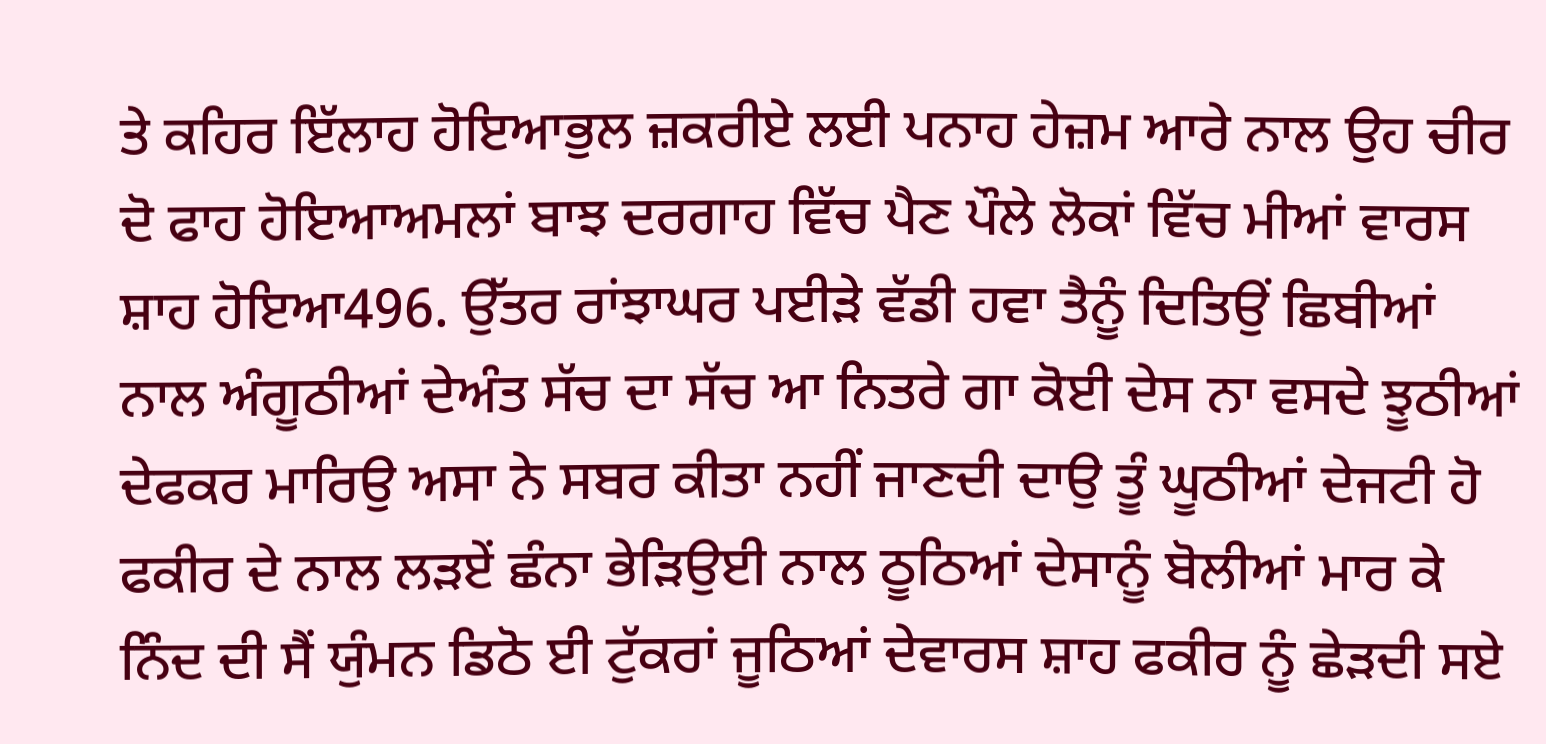ਤੇ ਕਹਿਰ ਇੱਲਾਹ ਹੋਇਆਭੁਲ ਜ਼ਕਰੀਏ ਲਈ ਪਨਾਹ ਹੇਜ਼ਮ ਆਰੇ ਨਾਲ ਉਹ ਚੀਰ ਦੋ ਫਾਹ ਹੋਇਆਅਮਲਾਂ ਬਾਝ ਦਰਗਾਹ ਵਿੱਚ ਪੈਣ ਪੌਲੇ ਲੋਕਾਂ ਵਿੱਚ ਮੀਆਂ ਵਾਰਸ ਸ਼ਾਹ ਹੋਇਆ496. ਉੱਤਰ ਰਾਂਝਾਘਰ ਪਈੜੇ ਵੱਡੀ ਹਵਾ ਤੈਨੂੰ ਦਿਤਿਉਂ ਛਿਬੀਆਂ ਨਾਲ ਅੰਗੂਠੀਆਂ ਦੇਅੰਤ ਸੱਚ ਦਾ ਸੱਚ ਆ ਨਿਤਰੇ ਗਾ ਕੋਈ ਦੇਸ ਨਾ ਵਸਦੇ ਝੂਠੀਆਂ ਦੇਫਕਰ ਮਾਰਿਉ ਅਸਾ ਨੇ ਸਬਰ ਕੀਤਾ ਨਹੀਂ ਜਾਣਦੀ ਦਾਉ ਤੂੰ ਘੂਠੀਆਂ ਦੇਜਟੀ ਹੋ ਫਕੀਰ ਦੇ ਨਾਲ ਲੜਏਂ ਛੰਨਾ ਭੇੜਿਉਈ ਨਾਲ ਠੂਠਿਆਂ ਦੇਸਾਨੂੰ ਬੋਲੀਆਂ ਮਾਰ ਕੇ ਨਿੰਦ ਦੀ ਸੈਂ ਯੁੰਮਨ ਡਿਠੋ ਈ ਟੁੱਕਰਾਂ ਜੂਠਿਆਂ ਦੇਵਾਰਸ ਸ਼ਾਹ ਫਕੀਰ ਨੂੰ ਛੇੜਦੀ ਸਏ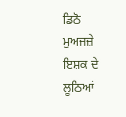ਡਿਠੋ ਮੁਅਜਜ਼ੇ ਇਸ਼ਕ ਦੇ ਲੂਠਿਆਂ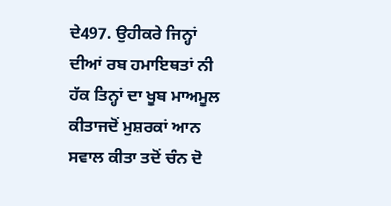ਦੇ497. ਉਹੀਕਰੇ ਜਿਨ੍ਹਾਂ ਦੀਆਂ ਰਬ ਹਮਾਇਥਤਾਂ ਨੀ ਹੱਕ ਤਿਨ੍ਹਾਂ ਦਾ ਖੂਬ ਮਾਅਮੂਲ ਕੀਤਾਜਦੋਂ ਮੁਸ਼ਰਕਾਂ ਆਨ ਸਵਾਲ ਕੀਤਾ ਤਦੋਂ ਚੰਨ ਦੋ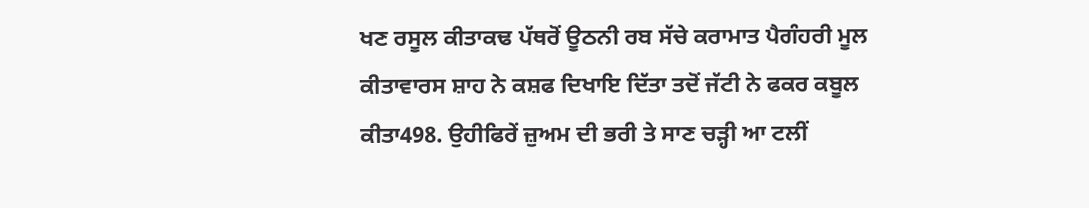ਖਣ ਰਸੂਲ ਕੀਤਾਕਢ ਪੱਥਰੋਂ ਊਠਨੀ ਰਬ ਸੱਚੇ ਕਰਾਮਾਤ ਪੈਗੰਹਰੀ ਮੂਲ ਕੀਤਾਵਾਰਸ ਸ਼ਾਹ ਨੇ ਕਸ਼ਫ ਦਿਖਾਇ ਦਿੱਤਾ ਤਦੋਂ ਜੱਟੀ ਨੇ ਫਕਰ ਕਬੂਲ ਕੀਤਾ498. ਉਹੀਫਿਰੇਂ ਜ਼ੁਅਮ ਦੀ ਭਰੀ ਤੇ ਸਾਣ ਚੜ੍ਹੀ ਆ ਟਲੀਂ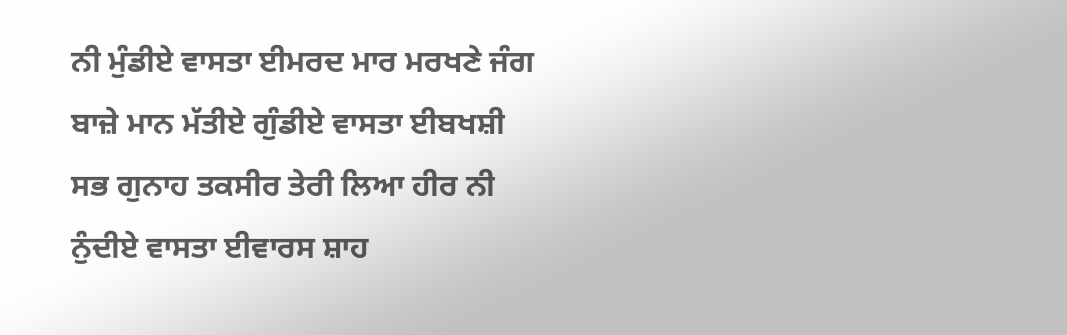ਨੀ ਮੁੰਡੀਏ ਵਾਸਤਾ ਈਮਰਦ ਮਾਰ ਮਰਖਣੇ ਜੰਗ ਬਾਜ਼ੇ ਮਾਨ ਮੱਤੀਏ ਗੁੰਡੀਏ ਵਾਸਤਾ ਈਬਖਸ਼ੀ ਸਭ ਗੁਨਾਹ ਤਕਸੀਰ ਤੇਰੀ ਲਿਆ ਹੀਰ ਨੀ ਨੁੰਦੀਏ ਵਾਸਤਾ ਈਵਾਰਸ ਸ਼ਾਹ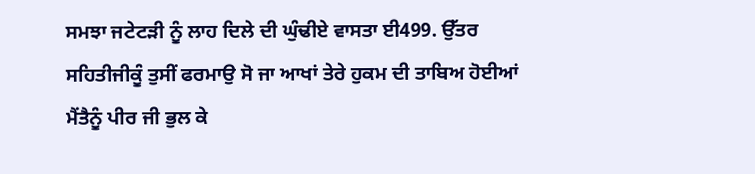ਸਮਝਾ ਜਟੇਟੜੀ ਨੂੰ ਲਾਹ ਦਿਲੇ ਦੀ ਘੁੰਢੀਏ ਵਾਸਤਾ ਈ499. ਉੱਤਰ ਸਹਿਤੀਜੀਕੂੰ ਤੁਸੀਂ ਫਰਮਾਉ ਸੋ ਜਾ ਆਖਾਂ ਤੇਰੇ ਹੁਕਮ ਦੀ ਤਾਬਿਅ ਹੋਈਆਂ ਮੈਂਤੈਨੂੰ ਪੀਰ ਜੀ ਭੁਲ ਕੇ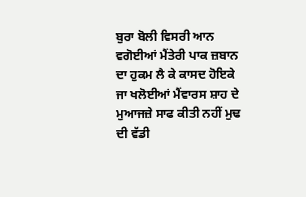ਬੁਰਾ ਬੋਲੀ ਵਿਸਰੀ ਆਨ ਵਗੋਈਆਂ ਮੈਂਤੇਰੀ ਪਾਕ ਜ਼ਬਾਨ ਦਾ ਹੁਕਮ ਲੈ ਕੇ ਕਾਸਦ ਹੋਇਕੇ ਜਾ ਖਲੋਈਆਂ ਮੈਂਵਾਰਸ ਸ਼ਾਹ ਦੇ ਮੁਆਜਜ਼ੇ ਸਾਫ ਕੀਤੀ ਨਹੀਂ ਮੁਢ ਦੀ ਵੱਡੀ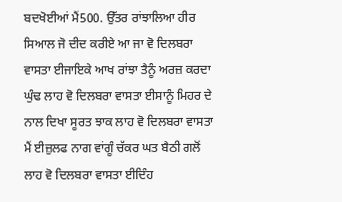ਬਦਖੋਈਆਂ ਮੈਂ500. ਉੱਤਰ ਰਾਂਝਾਲਿਆ ਹੀਰ ਸਿਆਲ ਜੋ ਦੀਦ ਕਰੀਏ ਆ ਜਾ ਵੋ ਦਿਲਬਰਾ ਵਾਸਤਾ ਈਜਾਇਕੇ ਆਖ ਰਾਂਝਾ ਤੈਨੂੰ ਅਰਜ਼ ਕਰਦਾ ਘੁੰਢ ਲਾਹ ਵੋ ਦਿਲਬਰਾ ਵਾਸਤਾ ਈਸਾਨੂੰ ਮਿਹਰ ਦੇ ਨਾਲ ਦਿਖਾ ਸੂਰਤ ਝਾਕ ਲਾਹ ਵੋ ਦਿਲਬਰਾ ਵਾਸਤਾ ਮੈਂ ਈਜ਼ੁਲਫ ਨਾਗ ਵਾਂਗੂੰ ਚੱਕਰ ਘਤ ਬੈਠੀ ਗਲੋਂ ਲਾਹ ਵੋ ਦਿਲਬਰਾ ਵਾਸਤਾ ਈਦਿੰਹ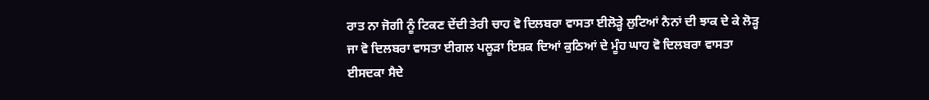ਰਾਤ ਨਾ ਜੋਗੀ ਨੂੰ ਟਿਕਣ ਦੇਂਦੀ ਤੇਰੀ ਚਾਹ ਵੋ ਦਿਲਬਰਾ ਵਾਸਤਾ ਈਲੋੜ੍ਹੇ ਲੁਟਿਆਂ ਨੈਨਾਂ ਦੀ ਝਾਕ ਦੇ ਕੇ ਲੋੜ੍ਹ ਜਾ ਵੋ ਦਿਲਬਰਾ ਵਾਸਤਾ ਈਗਲ ਪਲੂੜਾ ਇਸ਼ਕ ਦਿਆਂ ਕੁਠਿਆਂ ਦੇ ਮੂੰਹ ਘਾਹ ਵੋ ਦਿਲਬਰਾ ਵਾਸਤਾ ਈਸਦਕਾ ਸੈਦੇ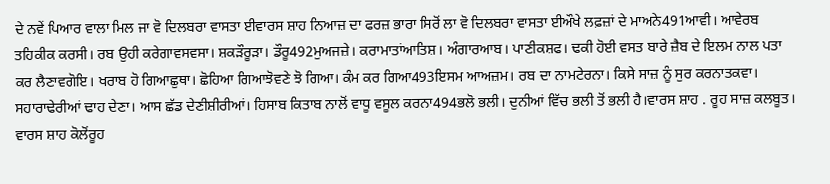ਦੇ ਨਵੇਂ ਪਿਆਰ ਵਾਲਾ ਮਿਲ ਜਾ ਵੋ ਦਿਲਬਰਾ ਵਾਸਤਾ ਈਵਾਰਸ ਸ਼ਾਹ ਨਿਆਜ਼ ਦਾ ਫਰਜ਼ ਭਾਰਾ ਸਿਰੋਂ ਲਾ ਵੋ ਦਿਲਬਰਾ ਵਾਸਤਾ ਈਔਖੇ ਲਫ਼ਜ਼ਾਂ ਦੇ ਮਾਅਨੇ491ਆਵੀ। ਆਵੇਰਬ ਤਹਿਕੀਕ ਕਰਸੀ। ਰਬ ਉਹੀ ਕਰੇਗਾਵਸਵਸਾ। ਸ਼ਕੜੌਰੂੜਾ। ਡੌਰੂ492ਮੁਅਜਜ਼ੇ। ਕਰਾਮਾਤਾਂਆਤਿਸ਼। ਅੰਗਾਰਆਬ। ਪਾਣੀਕਸ਼ਫ। ਢਕੀ ਹੋਈ ਵਸਤ ਬਾਰੇ ਜ਼ੈਬ ਦੇ ਇਲਮ ਨਾਲ ਪਤਾ ਕਰ ਲੈਣਾਵਗੋਇ। ਖਰਾਬ ਹੋ ਗਿਆਛੁਥਾ। ਛੋਹਿਆ ਗਿਆਝੋਵਣੇ ਝੋ ਗਿਆ। ਕੰਮ ਕਰ ਗਿਆ493ਇਸਮ ਆਅਜ਼ਮ। ਰਬ ਦਾ ਨਾਮਟੇਰਨਾ। ਕਿਸੇ ਸਾਜ਼ ਨੂੰ ਸੁਰ ਕਰਨਾਤਕਵਾ। ਸਹਾਰਾਢੇਰੀਆਂ ਢਾਹ ਦੇਣਾ। ਆਸ ਛੱਡ ਦੇਣੀਸ਼ੀਰੀਆਂ। ਹਿਸਾਬ ਕਿਤਾਬ ਨਾਲੋਂ ਵਾਧੂ ਵਸੂਲ ਕਰਨਾ494ਭਲੋ ਭਲੀ। ਦੁਨੀਆਂ ਵਿੱਚ ਭਲੀ ਤੋਂ ਭਲੀ ਹੈ।ਵਾਰਸ ਸ਼ਾਹ . ਰੂਹ ਸਾਜ਼ ਕਲਬੂਤ। ਵਾਰਸ ਸ਼ਾਹ ਕੋਲੋਂਰੂਹ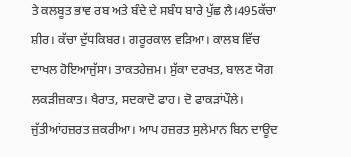ਤੇ ਕਲਬੂਤ ਭਾਵ ਰਬ ਅਤੇ ਬੰਦੇ ਦੇ ਸਬੰਧ ਬਾਰੇ ਪੁੱਛ ਲੈ।495ਕੱਚਾ ਸ਼ੀਰ। ਕੱਚਾ ਦੁੱਧਕਿਬਰ। ਗਰੂਰਕਾਲ ਵੜਿਆ। ਕਾਲਬ ਵਿੱਚ ਦਾਖਲ ਹੋਇਆਜੁੱਸਾ। ਤਾਕਤਹੇਜ਼ਮ। ਸੁੱਕਾ ਦਰਖਤ, ਬਾਲਣ ਯੋਗ ਲਕੜੀਜ਼ਕਾਤ। ਖੈਰਾਤ, ਸਦਕਾਦੋ ਫਾਹ। ਦੋ ਫਾਕੜਾਂਪੌਲੇ। ਜੁੱਤੀਆਂਹਜ਼ਰਤ ਜ਼ਕਰੀਆ। ਆਪ ਹਜ਼ਰਤ ਸੁਲੇਮਾਨ ਬਿਨ ਦਾਊਦ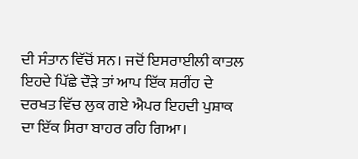ਦੀ ਸੰਤਾਨ ਵਿੱਚੋਂ ਸਨ। ਜਦੋਂ ਇਸਰਾਈਲੀ ਕਾਤਲ ਇਹਦੇ ਪਿੱਛੇ ਦੌੜੇ ਤਾਂ ਆਪ ਇੱਕ ਸ਼ਰੀਂਹ ਦੇ ਦਰਖਤ ਵਿੱਚ ਲੁਕ ਗਏ ਐਪਰ ਇਹਦੀ ਪੁਸ਼ਾਕ ਦਾ ਇੱਕ ਸਿਰਾ ਬਾਹਰ ਰਹਿ ਗਿਆ।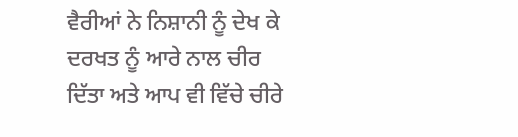ਵੈਰੀਆਂ ਨੇ ਨਿਸ਼ਾਨੀ ਨੂੰ ਦੇਖ ਕੇ ਦਰਖਤ ਨੂੰ ਆਰੇ ਨਾਲ ਚੀਰ ਦਿੱਤਾ ਅਤੇ ਆਪ ਵੀ ਵਿੱਚੇ ਚੀਰੇ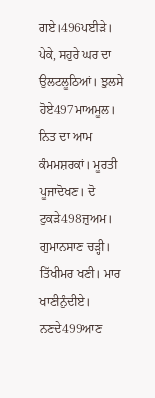ਗਏ।496ਪਈੜੇ। ਪੇਕੇ, ਸਹੁਰੇ ਘਰ ਦਾ ਉਲਟਲੂਠਿਆਂ। ਝੁਲਸੇ ਹੋਏ497ਮਾਅਮੂਲ। ਨਿਤ ਦਾ ਆਮ ਕੰਮਮਸ਼ਰਕਾਂ। ਮੂਰਤੀ ਪੂਜਾਦੋਖਣ। ਦੋ ਟੁਕੜੇ498ਜ਼ੁਅਮ। ਗੁਮਾਨਸਾਣ ਚੜ੍ਹੀ। ਤਿੱਖੀਮਰ ਖਣੀ। ਮਾਰ ਖਾਣੀਨੁੰਦੀਏ। ਨਣਦੇ499ਆਣ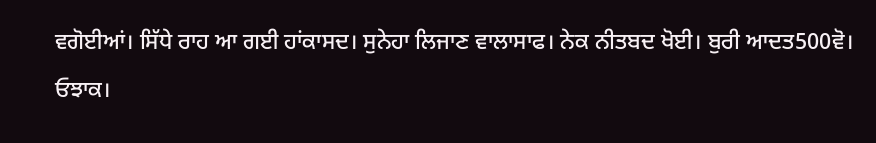ਵਗੋਈਆਂ। ਸਿੱਧੇ ਰਾਹ ਆ ਗਈ ਹਾਂਕਾਸਦ। ਸੁਨੇਹਾ ਲਿਜਾਣ ਵਾਲਾਸਾਫ। ਨੇਕ ਨੀਤਬਦ ਖੋਈ। ਬੁਰੀ ਆਦਤ500ਵੋ। ਓਝਾਕ।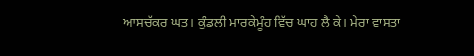ਆਸਚੱਕਰ ਘਤ। ਕੁੰਡਲੀ ਮਾਰਕੇਮੂੰਹ ਵਿੱਚ ਘਾਹ ਲੈ ਕੇ। ਮੇਰਾ ਵਾਸਤਾ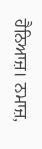ਹੈਨਿਆਜ਼। ਨਮਾਜ਼,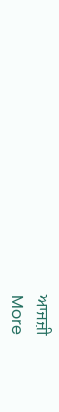ਆਜਜ਼ੀ
More